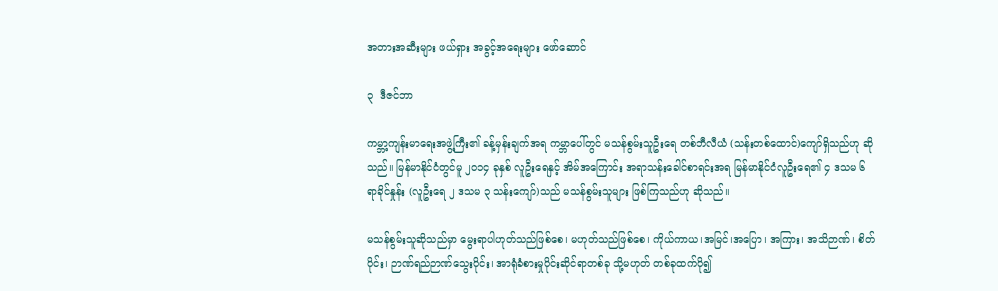အတားအဆီးများ ဖယ်ရှား အခွင့်အရေးများ ဖော်ဆောင်

၃  ဒီဇင်ဘာ

ကမ္ဘာ့ကျန်းမာရေးအဖွဲ့ကြီး၏ ခန့်မှန်းချက်အရ ကမ္ဘာပေါ်တွင် မသန်စွမ်းသူဦးရေ တစ်ဘီလီယံ (သန်းတစ်ထောင်)ကျော်ရှိသည်ဟု ဆိုသည်။ မြန်မာနိုင်ငံတွင်မူ ၂၀၁၄ ခုနှစ် လူဦးရေနှင့် အိမ်အကြောင်း အရာသန်းခေါင်စာရင်းအရ မြန်မာနိုင်ငံလူဦးရေ၏ ၄ ဒသမ ၆ ရာခိုင်နှုန်း (လူဦးရေ ၂ ဒသမ ၃ သန်းကျော်)သည် မသန်စွမ်းသူများ ဖြစ်ကြသည်ဟု ဆိုသည်။

မသန်စွမ်းသူဆိုသည်မှာ မွေးရာပါဟုတ်သည်ဖြစ်စေ၊ မဟုတ်သည်ဖြစ်စေ၊ ကိုယ်ကာယ၊အမြင်၊အပြော၊ အကြား၊ အသိဉာဏ်၊ စိတ်ပိုင်း၊ ဉာဏ်ရည်ဉာဏ်သွေးပိုင်း၊ အာရုံခံစားမှုပိုင်းဆိုင်ရာတစ်ခု သို့မဟုတ် တစ်ခုထက်ပို၍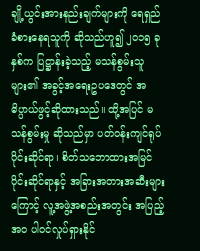ချို့ယွင်းအားနည်းချက်များကို ရေရှည်ခံစားနေရသူကို ဆိုသည်ဟူ၍ ၂၀၁၅ ခုနှစ်က ပြဋ္ဌာန်းခဲ့သည့် မသန်စွမ်းသူများ၏ အခွင့်အရေးဥပဒေတွင် အဓိပ္ပာယ်ဖွင့်ဆိုထားသည်။ ထို့အပြင် မသန်စွမ်းမှု ဆိုသည်မှာ ပတ်ဝန်းကျင်ရုပ်ပိုင်းဆိုင်ရာ၊ စိတ်သဘောထားအမြင်ပိုင်းဆိုင်ရာနှင့် အခြားအတားအဆီးများကြောင့် လူ့အဖွဲ့အစည်းအတွင်း အပြည့်အဝ ပါဝင်လှုပ်ရှားနိုင်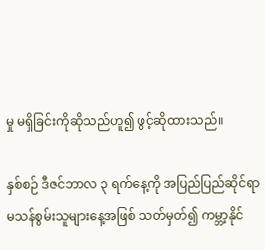မှု မရှိခြင်းကိုဆိုသည်ဟူ၍ ဖွင့်ဆိုထားသည်။

နှစ်စဉ် ဒီဇင်ဘာလ ၃ ရက်နေ့ကို အပြည်ပြည်ဆိုင်ရာ မသန်စွမ်းသူများနေ့အဖြစ် သတ်မှတ်၍ ကမ္ဘာ့နိုင်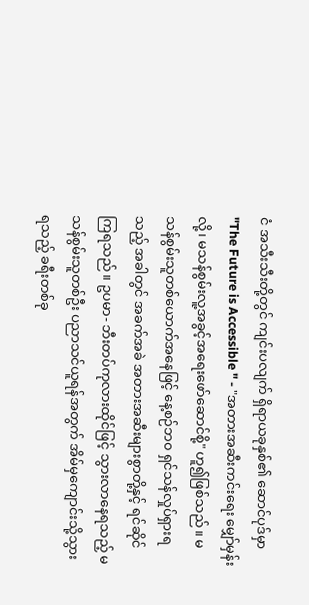ငံ အသီးသီးတို့တွင် ကျင်းပလျက် ရှိရာယခုနှစ်၏ ဆောင်ပုဒ်မှာ "The Future is Accessible " - "အတားအဆီးကင်းရေး မျှော်မှန်းလို့၊ မသန်စွမ်းလူ့အခွင့်အရေးဖော်ဆောင်စို့" ဟူ၍ဖြစ်သည်။ မသန်စွမ်းသူတစ်ယောက်အနေဖြင့် နေ့စဉ်ဘ၀ ရှင်သန်လှုပ်ရှားရသည့် အခါတွင် အခက်အခဲ အတားအဆီးများစွာတို့နှင့် ရင်ဆိုင်ကြရသည်။ ဥပမာ- ဘီးတပ်ကုလားထိုင်ဖြင့် သွားလာနေရသည့် မသန်စွမ်းသူတစ်ဦး ပညာသင်ယူရန်အတွက် အိမ်မှကျောင်းသို့သွားရသည့် ခရီးတစ်ခု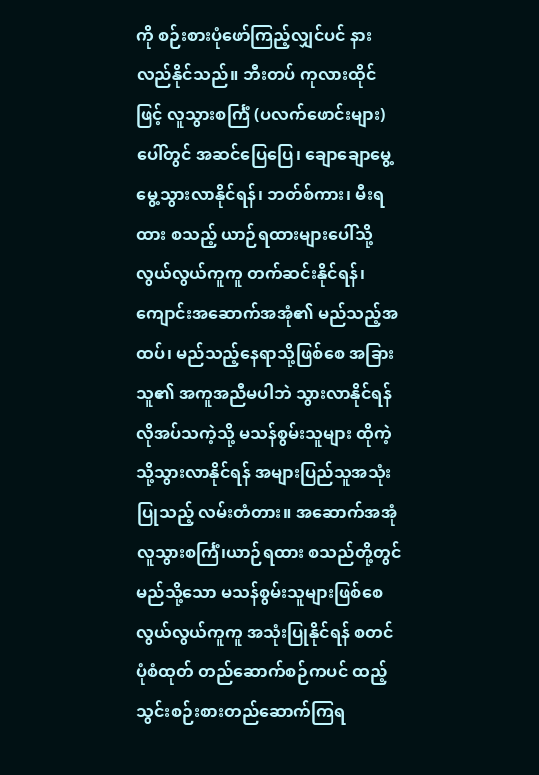ကို စဉ်းစားပုံဖော်ကြည့်လျှင်ပင် နားလည်နိုင်သည်။ ဘီးတပ် ကုလားထိုင်ဖြင့် လူသွားစင်္ကြံ (ပလက်ဖောင်းများ) ပေါ်တွင် အဆင်ပြေပြေ၊ ချောချောမွေ့မွေ့သွားလာနိုင်ရန်၊ ဘတ်စ်ကား၊ မီးရထား စသည့် ယာဉ်ရထားများပေါ်သို့ လွယ်လွယ်ကူကူ တက်ဆင်းနိုင်ရန်၊ ကျောင်းအဆောက်အအုံ၏ မည်သည့်အထပ်၊ မည်သည့်နေရာသို့ဖြစ်စေ အခြားသူ၏ အကူအညီမပါဘဲ သွားလာနိုင်ရန်လိုအပ်သကဲ့သို့ မသန်စွမ်းသူများ ထိုကဲ့သို့သွားလာနိုင်ရန် အများပြည်သူအသုံးပြုသည့် လမ်းတံတား။ အဆောက်အအုံ လူသွားစင်္ကြံ၊ယာဉ်ရထား စသည်တို့တွင် မည်သို့သော မသန်စွမ်းသူများဖြစ်စေ လွယ်လွယ်ကူကူ အသုံးပြုနိုင်ရန် စတင်ပုံစံထုတ် တည်ဆောက်စဉ်ကပင် ထည့်သွင်းစဉ်းစားတည်ဆောက်ကြရ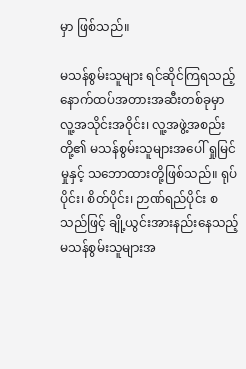မှာ ဖြစ်သည်။

မသန်စွမ်းသူများ ရင်ဆိုင်ကြရသည့်နောက်ထပ်အတားအဆီးတစ်ခုမှာ လူ့အသိုင်းအဝိုင်း၊ လူ့အဖွဲ့အစည်းတို့၏ မသန်စွမ်းသူများအပေါ် ရှုမြင်မှုနှင့် သဘောထားတို့ဖြစ်သည်။ ရုပ်ပိုင်း၊ စိတ်ပိုင်း၊ ဉာဏ်ရည်ပိုင်း စသည်ဖြင့် ချို့ယွင်းအားနည်းနေသည့် မသန်စွမ်းသူများအ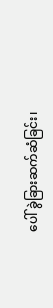ပေါ် ခွဲခြားဆက်ဆံခြင်း၊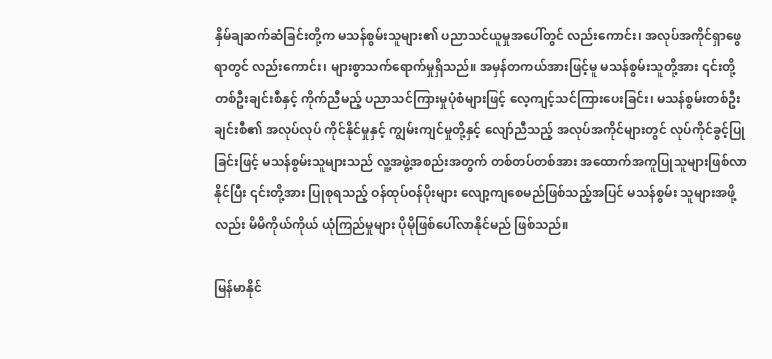နှိမ်ချဆက်ဆံခြင်းတို့က မသန်စွမ်းသူများ၏ ပညာသင်ယူမှုအပေါ်တွင် လည်းကောင်း၊ အလုပ်အကိုင်ရှာဖွေရာတွင် လည်းကောင်း၊ များစွာသက်ရောက်မှုရှိသည်။ အမှန်တကယ်အားဖြင့်မူ မသန်စွမ်းသူတို့အား ၎င်းတို့ တစ်ဦးချင်းစီနှင့် ကိုက်ညီမည့် ပညာသင်ကြားမှုပုံစံများဖြင့် လေ့ကျင့်သင်ကြားပေးခြင်း၊ မသန်စွမ်းတစ်ဦးချင်းစီ၏ အလုပ်လုပ် ကိုင်နိုင်မှုနှင့် ကျွမ်းကျင်မှုတို့နှင့် လျော်ညီသည့် အလုပ်အကိုင်များတွင် လုပ်ကိုင်ခွင့်ပြုခြင်းဖြင့် မသန်စွမ်းသူများသည် လူ့အဖွဲ့အစည်းအတွက် တစ်တပ်တစ်အား အထောက်အကူပြုသူများဖြစ်လာနိုင်ပြီး ၎င်းတို့အား ပြုစုရသည့် ဝန်ထုပ်ဝန်ပိုးများ လျော့ကျစေမည်ဖြစ်သည့်အပြင် မသန်စွမ်း သူများအဖို့လည်း မိမိကိုယ်ကိုယ် ယုံကြည်မှုများ ပိုမိုဖြစ်ပေါ်လာနိုင်မည် ဖြစ်သည်။

မြန်မာနိုင်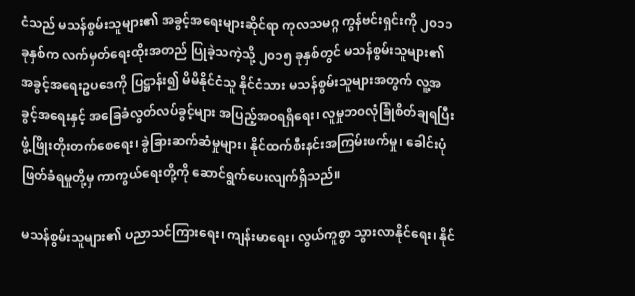ငံသည် မသန်စွမ်းသူများ၏ အခွင့်အရေးများဆိုင်ရာ ကုလသမဂ္ဂ ကွန်ဗင်းရှင်းကို ၂၀၁၁ ခုနှစ်က လက်မှတ်ရေးထိုးအတည် ပြုခဲ့သကဲ့သို့ ၂၀၁၅ ခုနှစ်တွင် မသန်စွမ်းသူများ၏ အခွင့်အရေးဥပဒေကို ပြဋ္ဌာန်း၍ မိမိနိုင်ငံသူ နိုင်ငံသား မသန်စွမ်းသူများအတွက် လူ့အခွင့်အရေးနှင့် အခြေခံလွတ်လပ်ခွင့်များ အပြည့်အဝရရှိရေး၊ လူမှုဘ၀လုံခြုံစိတ်ချရပြီး ဖွံ့ဖြိုးတိုးတက်စေရေး၊ ခွဲခြားဆက်ဆံမှုများ၊ နိုင်ထက်စီးနင်းအကြမ်းဖက်မှု၊ ခေါင်းပုံဖြတ်ခံရမှုတို့မှ ကာကွယ်ရေးတို့ကို ဆောင်ရွက်ပေးလျက်ရှိသည်။

မသန်စွမ်းသူများ၏ ပညာသင်ကြားရေး၊ ကျန်းမာရေး၊ လွယ်ကူစွာ သွားလာနိုင်ရေး၊ နိုင်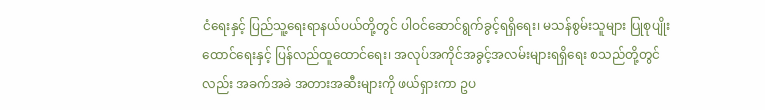ငံရေးနှင့် ပြည်သူ့ရေးရာနယ်ပယ်တို့တွင် ပါဝင်ဆောင်ရွက်ခွင့်ရရှိရေး၊ မသန်စွမ်းသူများ ပြုစုပျိုးထောင်ရေးနှင့် ပြန်လည်ထူထောင်ရေး၊ အလုပ်အကိုင်အခွင့်အလမ်းများရရှိရေး စသည်တို့တွင်လည်း အခက်အခဲ အတားအဆီးများကို ဖယ်ရှားကာ ဥပ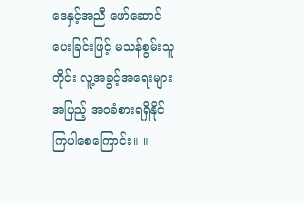ဒေနှင့်အညီ ဖော်ဆောင်ပေးခြင်းဖြင့် မသန်စွမ်းသူတိုင်း လူ့အခွင့်အရေးများ အပြည့် အဝခံစားရရှိနိုင်ကြပါစေကြောင်း။ ။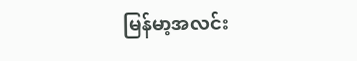မြန်မာ့အလင်း